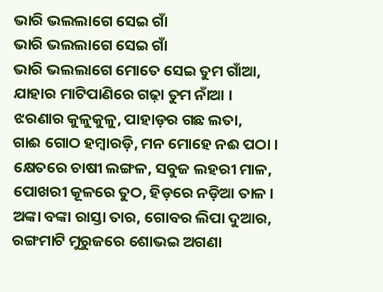ଭାରି ଭଲଲାଗେ ସେଇ ଗାଁ
ଭାରି ଭଲଲାଗେ ସେଇ ଗାଁ
ଭାରି ଭଲଲାଗେ ମୋତେ ସେଇ ତୁମ ଗାଁଆ,
ଯାହାର ମାଟିପାଣିରେ ଗଢ଼ା ତୁମ ନାଁଆ ।
ଝରଣାର କୁଳୁକୁଳୁ, ପାହାଡ଼ର ଗଛ ଲତା,
ଗାଈ ଗୋଠ ହମ୍ବାରଡ଼ି, ମନ ମୋହେ ନଈ ପଠା ।
କ୍ଷେତରେ ଚାଷୀ ଲଙ୍ଗଳ, ସବୁଜ ଲହରୀ ମାଳ,
ପୋଖରୀ କୂଳରେ ତୁଠ, ହିଡ଼ରେ ନଡ଼ିଆ ତାଳ ।
ଅଙ୍କା ବଙ୍କା ରାସ୍ତା ତାର, ଗୋବର ଲିପା ଦୁଆର,
ରଙ୍ଗମାଟି ମୁରୁଜରେ ଶୋଭଇ ଅଗଣା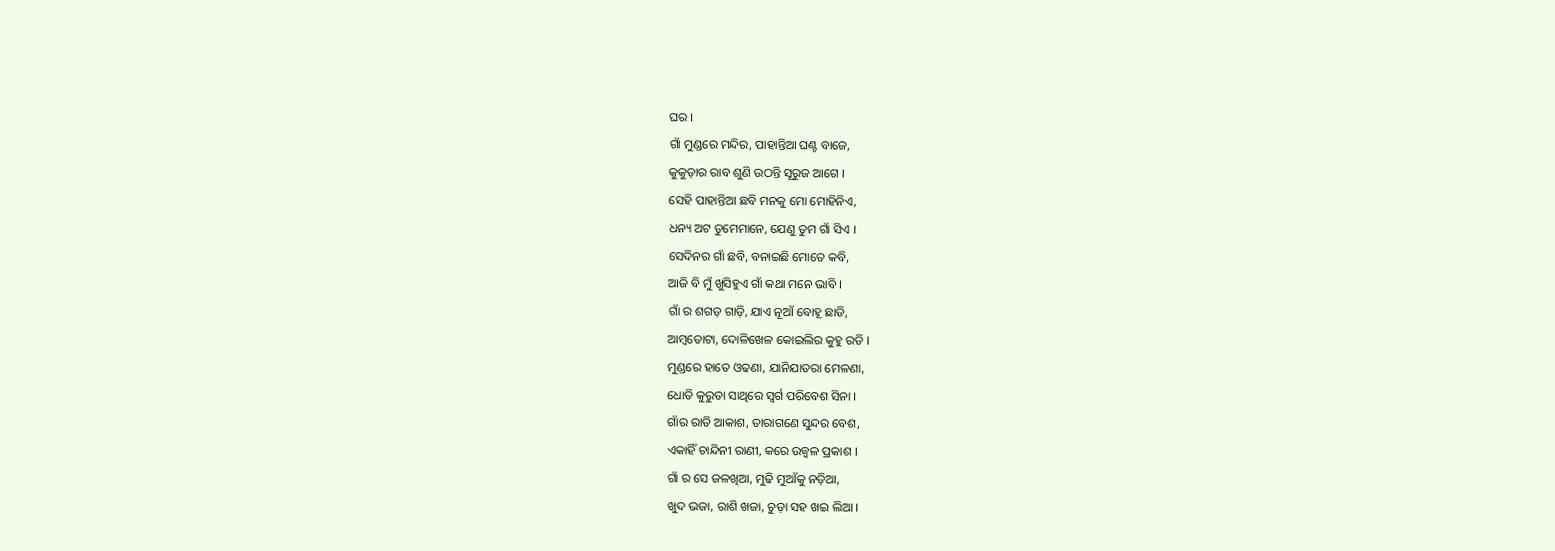ଘର ।
ଗାଁ ମୁଣ୍ଡରେ ମନ୍ଦିର, ପାହାନ୍ତିଆ ଘଣ୍ଟ ବାଜେ,
କୁକୁଡ଼ାର ରାବ ଶୁଣି ଉଠନ୍ତି ସୂରୁଜ ଆଗେ ।
ସେହି ପାହାନ୍ତିଆ ଛବି ମନକୁ ମୋ ମୋହିନିଏ,
ଧନ୍ୟ ଅଟ ତୁମେମାନେ, ଯେଣୁ ତୁମ ଗାଁ ସିଏ ।
ସେଦିନର ଗାଁ ଛବି, ବନାଇଛି ମୋତେ କବି,
ଆଜି ବି ମୁଁ ଖୁସିହୁଏ ଗାଁ କଥା ମନେ ଭାବି ।
ଗାଁ ର ଶଗଡ଼ ଗାଡ଼ି, ଯାଏ ନୂଆଁ ବୋହୂ ଛାଡି,
ଆମ୍ବତୋଟା, ଦୋଳିଖେଳ କୋଇଲିର କୁହୁ ରଡି ।
ମୁଣ୍ଡରେ ହାତେ ଓଢଣା, ଯାନିଯାତରା ମେଳଣା,
ଧୋତି କୁରୁତା ସାଥିରେ ସ୍ୱର୍ଗ ପରିବେଶ ସିନା ।
ଗାଁର ରାତି ଆକାଶ, ତାରାଗଣେ ସୁନ୍ଦର ବେଶ,
ଏକାହିଁ ଚାନ୍ଦିନୀ ରାଣୀ, କରେ ଉଜ୍ବଳ ପ୍ରକାଶ ।
ଗାଁ ର ସେ ଜଳଖିଆ, ମୁଢି ମୁଆଁକୁ ନଡ଼ିଆ,
ଖୁଦ ଭଜା, ରାଶି ଖଜା, ଚୁଡ଼ା ସହ ଖଇ ଲିଆ ।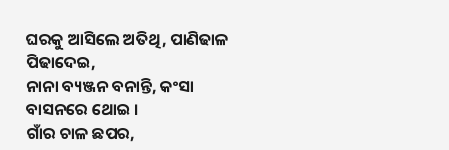ଘରକୁ ଆସିଲେ ଅତିଥି, ପାଣିଢାଳ ପିଢାଦେଇ,
ନାନା ବ୍ୟଞ୍ଜନ ବନାନ୍ତି, କଂସା ବାସନରେ ଥୋଇ ।
ଗାଁର ଚାଳ ଛପର,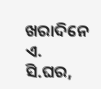ଖରାଦିନେ ଏ. ସି.ଘର,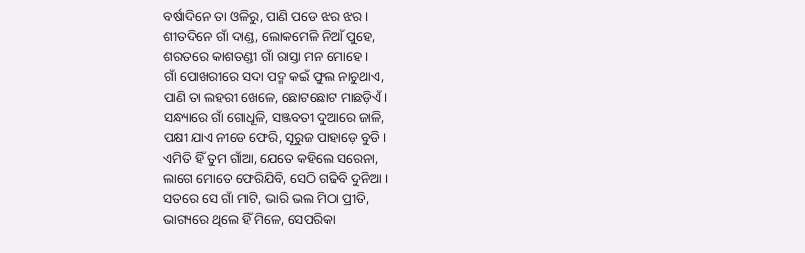ବର୍ଷାଦିନେ ତା ଓଳିରୁ, ପାଣି ପଡେ ଝର ଝର ।
ଶୀତଦିନେ ଗାଁ ଦାଣ୍ଡ, ଲୋକମେଳି ନିଆଁ ପୁହେ,
ଶରତରେ କାଶତଣ୍ଡୀ ଗାଁ ରାସ୍ତା ମନ ମୋହେ ।
ଗାଁ ପୋଖରୀରେ ସଦା ପଦ୍ମ କଇଁ ଫୁଲ ନାଚୁଥାଏ,
ପାଣି ତା ଲହରୀ ଖେଳେ, ଛୋଟଛୋଟ ମାଛଡ଼ିଏଁ।
ସନ୍ଧ୍ୟାରେ ଗାଁ ଗୋଧୂଳି, ସଞ୍ଜବତୀ ଦୁଆରେ ଜାଳି,
ପକ୍ଷୀ ଯାଏ ନୀଡେ ଫେରି, ସୂରୁଜ ପାହାଡ଼େ ବୁଡି ।
ଏମିତି ହିଁ ତୁମ ଗାଁଆ, ଯେତେ କହିଲେ ସରେନା,
ଲାଗେ ମୋତେ ଫେରିଯିବି, ସେଠି ଗଢିବି ଦୁନିଆ ।
ସତରେ ସେ ଗାଁ ମାଟି, ଭାରି ଭଲ ମିଠା ପ୍ରୀତି,
ଭାଗ୍ୟରେ ଥିଲେ ହିଁ ମିଳେ, ସେପରିକା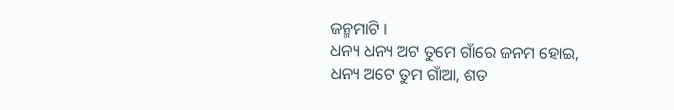ଜନ୍ମମାଟି ।
ଧନ୍ୟ ଧନ୍ୟ ଅଟ ତୁମେ ଗାଁରେ ଜନମ ହୋଇ,
ଧନ୍ୟ ଅଟେ ତୁମ ଗାଁଆ, ଶତ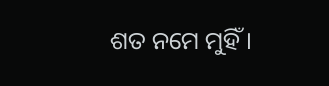ଶତ ନମେ ମୁହିଁ ।